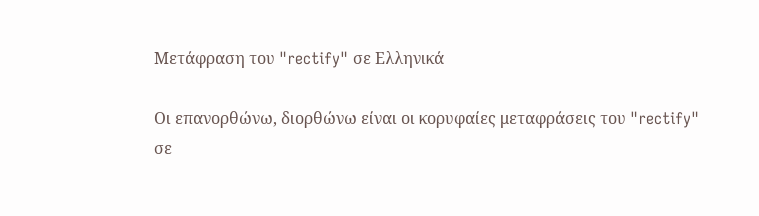Μετάφραση του "rectify" σε Ελληνικά

Οι επανορθώνω, διορθώνω είναι οι κορυφαίες μεταφράσεις του "rectify" σε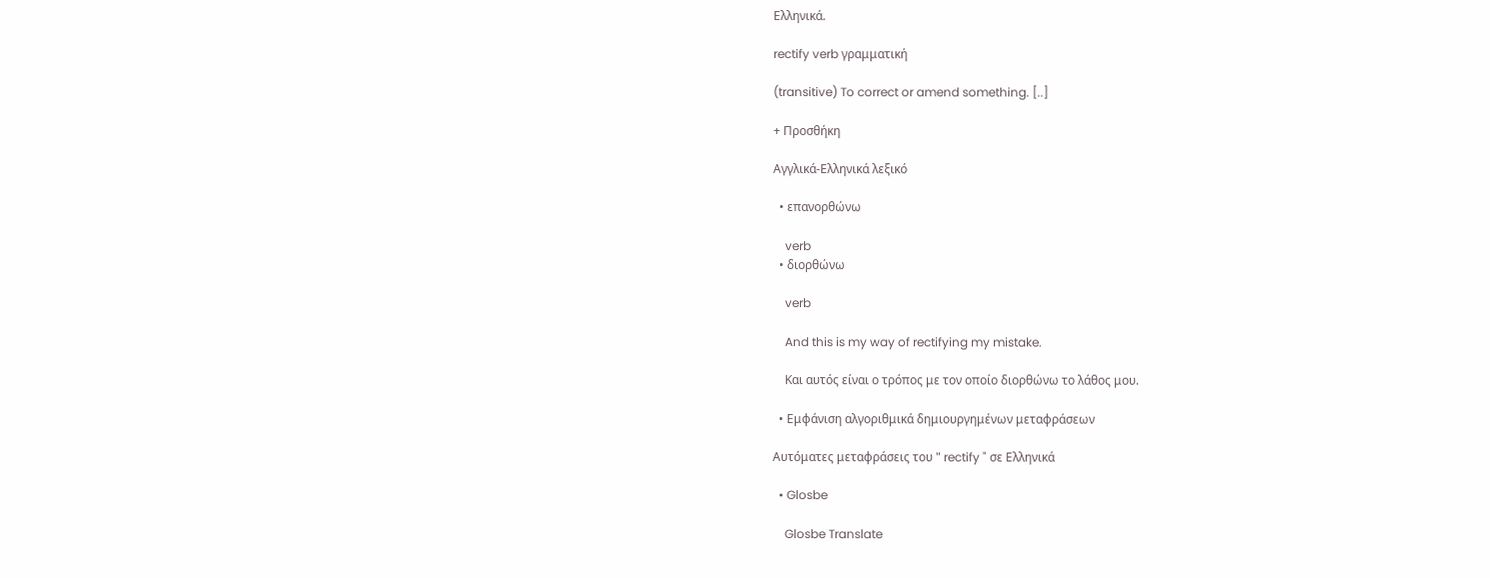Ελληνικά.

rectify verb γραμματική

(transitive) To correct or amend something. [..]

+ Προσθήκη

Αγγλικά-Ελληνικά λεξικό

  • επανορθώνω

    verb
  • διορθώνω

    verb

    And this is my way of rectifying my mistake.

    Και αυτός είναι ο τρόπος με τον οποίο διορθώνω το λάθος μου.

  • Εμφάνιση αλγοριθμικά δημιουργημένων μεταφράσεων

Αυτόματες μεταφράσεις του " rectify " σε Ελληνικά

  • Glosbe

    Glosbe Translate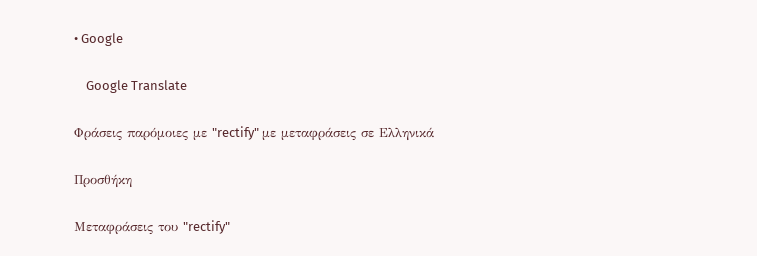• Google

    Google Translate

Φράσεις παρόμοιες με "rectify" με μεταφράσεις σε Ελληνικά

Προσθήκη

Μεταφράσεις του "rectify"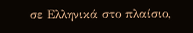σε Ελληνικά στο πλαίσιο,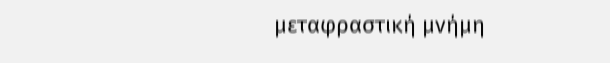μεταφραστική μνήμη